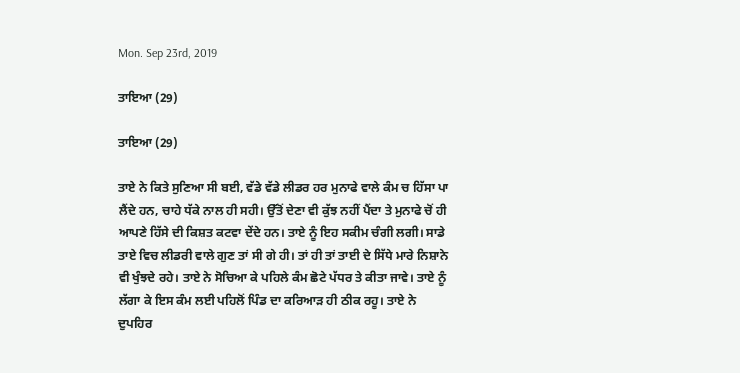Mon. Sep 23rd, 2019

ਤਾਇਆ (29)

ਤਾਇਆ (29)

ਤਾਏ ਨੇ ਕਿਤੇ ਸੁਣਿਆ ਸੀ ਬਈ, ਵੱਡੇ ਵੱਡੇ ਲੀਡਰ ਹਰ ਮੁਨਾਫੇ ਵਾਲੇ ਕੰਮ ਚ ਹਿੱਸਾ ਪਾ ਲੈਂਦੇ ਹਨ, ਚਾਹੇ ਧੱਕੇ ਨਾਲ ਹੀ ਸਹੀ। ਉੱਤੋਂ ਦੇਣਾ ਵੀ ਕੁੱਝ ਨਹੀਂ ਪੈਂਦਾ ਤੇ ਮੁਨਾਫੇ ਚੋਂ ਹੀ ਆਪਣੇ ਹਿੱਸੇ ਦੀ ਕਿਸ਼ਤ ਕਟਵਾ ਦੇਂਦੇ ਹਨ। ਤਾਏ ਨੂੰ ਇਹ ਸਕੀਮ ਚੰਗੀ ਲਗੀ। ਸਾਡੇ ਤਾਏ ਵਿਚ ਲੀਡਰੀ ਵਾਲੇ ਗੁਣ ਤਾਂ ਸੀ ਗੇ ਹੀ। ਤਾਂ ਹੀ ਤਾਂ ਤਾਈ ਦੇ ਸਿੱਧੇ ਮਾਰੇ ਨਿਸ਼ਾਨੇ ਵੀ ਖੁੰਝਦੇ ਰਹੇ। ਤਾਏ ਨੇ ਸੋਚਿਆ ਕੇ ਪਹਿਲੇ ਕੰਮ ਛੋਟੇ ਪੱਧਰ ਤੇ ਕੀਤਾ ਜਾਵੇ। ਤਾਏ ਨੂੰ ਲੱਗਾ ਕੇ ਇਸ ਕੰਮ ਲਈ ਪਹਿਲੋਂ ਪਿੰਡ ਦਾ ਕਰਿਆੜ ਹੀ ਠੀਕ ਰਹੂ। ਤਾਏ ਨੇ ਦੁਪਹਿਰ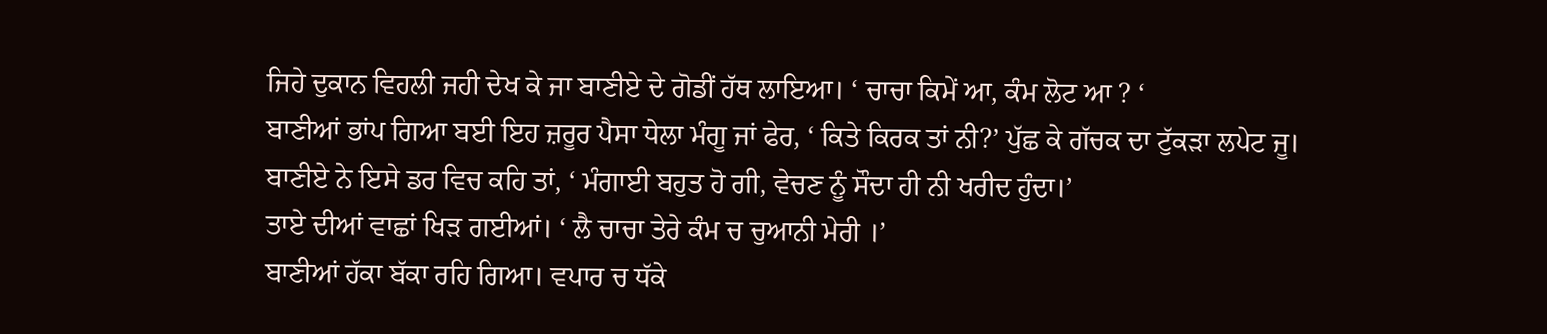ਜਿਹੇ ਦੁਕਾਨ ਵਿਹਲੀ ਜਹੀ ਦੇਖ ਕੇ ਜਾ ਬਾਣੀਏ ਦੇ ਗੋਡੀਂ ਹੱਥ ਲਾਇਆ। ‘ ਚਾਚਾ ਕਿਮੇਂ ਆ, ਕੰਮ ਲੋਟ ਆ ? ‘
ਬਾਣੀਆਂ ਭਾਂਪ ਗਿਆ ਬਈ ਇਹ ਜ਼ਰੂਰ ਪੈਸਾ ਧੇਲਾ ਮੰਗੂ ਜਾਂ ਫੇਰ, ‘ ਕਿਤੇ ਕਿਰਕ ਤਾਂ ਨੀ?’ ਪੁੱਛ ਕੇ ਗੱਚਕ ਦਾ ਟੁੱਕੜਾ ਲਪੇਟ ਜੂ। ਬਾਣੀਏ ਨੇ ਇਸੇ ਡਰ ਵਿਚ ਕਹਿ ਤਾਂ, ‘ ਮੰਗਾਈ ਬਹੁਤ ਹੋ ਗੀ, ਵੇਚਣ ਨੂੰ ਸੌਦਾ ਹੀ ਨੀ ਖਰੀਦ ਹੁੰਦਾ।’
ਤਾਏ ਦੀਆਂ ਵਾਛਾਂ ਖਿੜ ਗਈਆਂ। ‘ ਲੈ ਚਾਚਾ ਤੇਰੇ ਕੰਮ ਚ ਚੁਆਨੀ ਮੇਰੀ ।’
ਬਾਣੀਆਂ ਹੱਕਾ ਬੱਕਾ ਰਹਿ ਗਿਆ। ਵਪਾਰ ਚ ਧੱਕੇ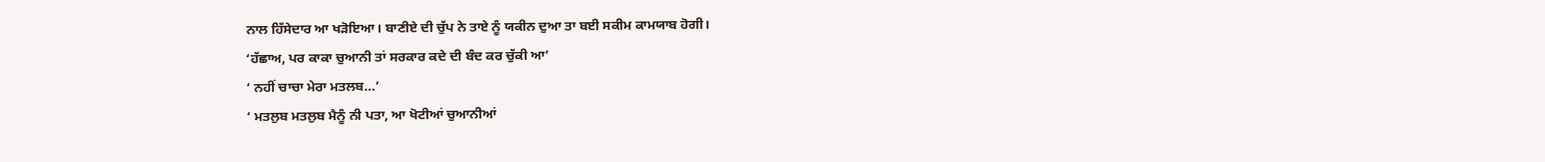ਨਾਲ ਹਿੱਸੇਦਾਰ ਆ ਖੜੋਇਆ। ਬਾਣੀਏ ਦੀ ਚੁੱਪ ਨੇ ਤਾਏ ਨੂੰ ਯਕੀਨ ਦੁਆ ਤਾ ਬਈ ਸਕੀਮ ਕਾਮਯਾਬ ਹੋਗੀ।
‘ਹੱਛਾਅ, ਪਰ ਕਾਕਾ ਚੁਆਨੀ ਤਾਂ ਸਰਕਾਰ ਕਦੇ ਦੀ ਬੰਦ ਕਰ ਚੁੱਕੀ ਆ’
‘ ਨਹੀਂ ਚਾਚਾ ਮੇਰਾ ਮਤਲਬ…’
‘ ਮਤਲੁਬ ਮਤਲੁਬ ਮੈਨੂੰ ਨੀ ਪਤਾ, ਆ ਖੋਟੀਆਂ ਚੁਆਨੀਆਂ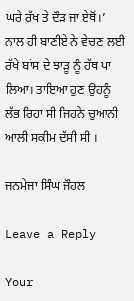ਘਰੇ ਰੱਖ ਤੇ ਦੌੜ ਜਾ ਏਥੋਂ।’
ਨਾਲ ਹੀ ਬਾਣੀਏ ਨੇ ਵੇਚਣ ਲਈ ਰੱਖੇ ਬਾਂਸ ਦੇ ਝਾੜੂ ਨੂੰ ਹੱਥ ਪਾ ਲਿਆ। ਤਾਇਆ ਹੁਣ ਉਹਨੂੰ ਲੱਭ ਰਿਹਾ ਸੀ ਜਿਹਨੇ ਚੁਆਨੀ ਆਲੀ ਸਕੀਮ ਦੱਸੀ ਸੀ ।

ਜਨਮੇਜਾ ਸਿੰਘ ਜੌਹਲ

Leave a Reply

Your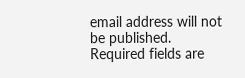email address will not be published. Required fields are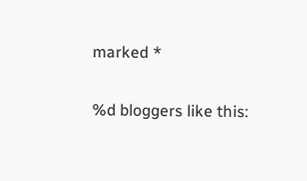marked *

%d bloggers like this: